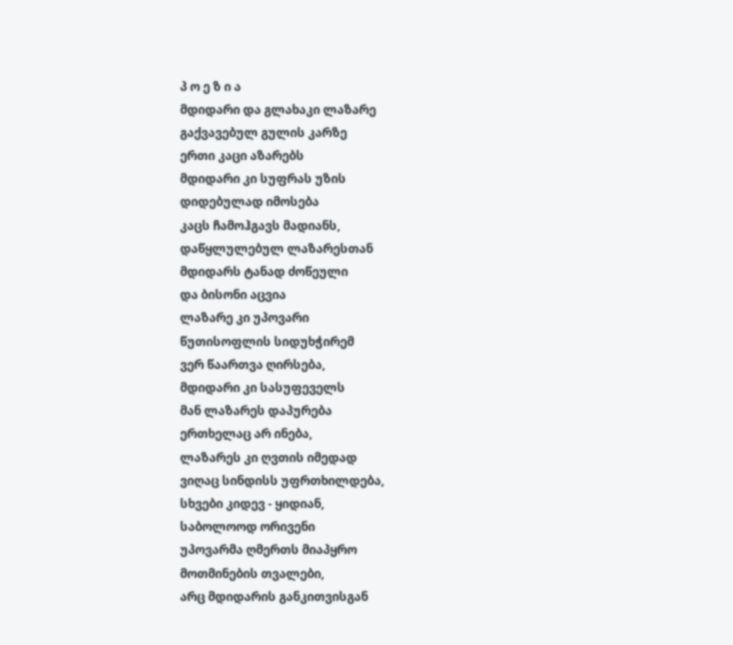პ ო ე ზ ი ა
მდიდარი და გლახაკი ლაზარე
გაქვავებულ გულის კარზე
ერთი კაცი აზარებს
მდიდარი კი სუფრას უზის
დიდებულად იმოსება
კაცს ჩამოჰგავს მადიანს,
დაწყლულებულ ლაზარესთან
მდიდარს ტანად ძოწეული
და ბისონი აცვია
ლაზარე კი უპოვარი
წუთისოფლის სიდუხჭირემ
ვერ წაართვა ღირსება,
მდიდარი კი სასუფეველს
მან ლაზარეს დაპურება
ერთხელაც არ ინება,
ლაზარეს კი ღვთის იმედად
ვიღაც სინდისს უფრთხილდება,
სხვები კიდევ - ყიდიან,
საბოლოოდ ორივენი
უპოვარმა ღმერთს მიაპყრო
მოთმინების თვალები,
არც მდიდარის განკითვისგან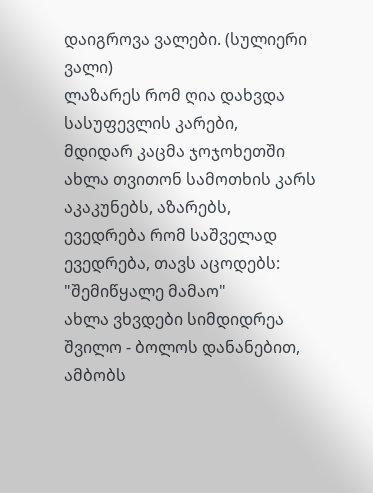დაიგროვა ვალები. (სულიერი ვალი)
ლაზარეს რომ ღია დახვდა
სასუფევლის კარები,
მდიდარ კაცმა ჯოჯოხეთში
ახლა თვითონ სამოთხის კარს
აკაკუნებს, აზარებს,
ევედრება რომ საშველად
ევედრება, თავს აცოდებს:
"შემიწყალე მამაო"
ახლა ვხვდები სიმდიდრეა
შვილო - ბოლოს დანანებით,
ამბობს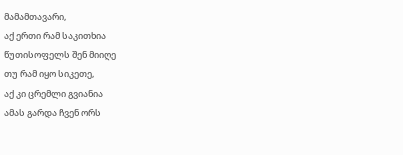მამამთავარი,
აქ ერთი რამ საკითხია
წუთისოფელს შენ მიიღე
თუ რამ იყო სიკეთე,
აქ კი ცრემლი გვიანია
ამას გარდა ჩვენ ორს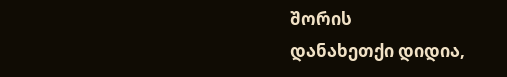შორის
დანახეთქი დიდია,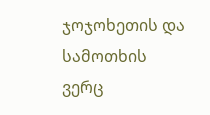ჯოჯოხეთის და სამოთხის
ვერც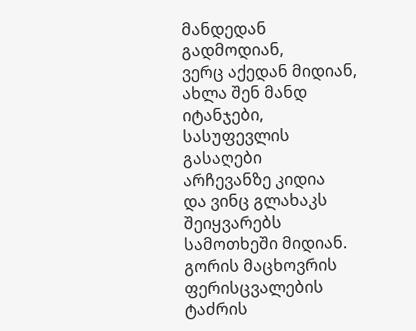მანდედან გადმოდიან,
ვერც აქედან მიდიან,
ახლა შენ მანდ იტანჯები,
სასუფევლის გასაღები
არჩევანზე კიდია
და ვინც გლახაკს შეიყვარებს
სამოთხეში მიდიან.
გორის მაცხოვრის ფერისცვალების ტაძრის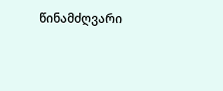წინამძღვარი